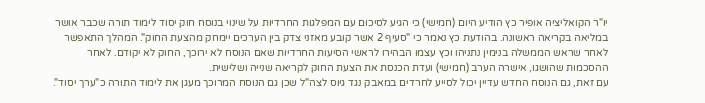יו"ר הקואליציה אופיר כץ הודיע היום (חמישי) כי הגיע לסיכום עם המפלגות החרדיות על שינוי בנוסח חוק יסוד לימוד תורה שכבר אושר במליאה בקריאה ראשונה. בהודעת כץ נאמר כי "סעיף 2 אשר קובע מאזני צדק בין הערכים יימחק מהצעת החוק". המהלך התאפשר לאחר שראש הממשלה בנימין נתניהו וכץ עצמו הבהירו לראשי הסיעות החרדיות שאם הנוסח לא ירוכך, החוק לא יקודם. לאחר ההסכמות שהושגו, אישרה הערב (חמישי) ועדת הכנסת את הצעת החוק לקריאה שנייה ושלישית.
עם זאת, גם הנוסח החדש עדיין יכול לסייע לחרדים במאבק נגד גיוס לצה"ל שכן גם הנוסח המרוכך מעגן את לימוד התורה כ"ערך יסוד".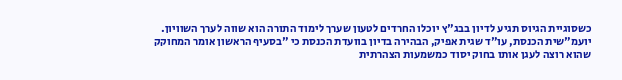כשסוגיית הגיוס תגיע לדיון בבג"ץ יוכלו החרדים לטעון שערך לימוד התורה הוא שווה לערך השוויון.
יועמ"שית הכנסת, עו"ד שגית אפיק, הבהירה בדיון בוועדת הכנסת כי "בסעיף הראשון אומר המחוקק שהוא רוצה לעגן אותו בחוק יסוד כמשמעות הצהרתית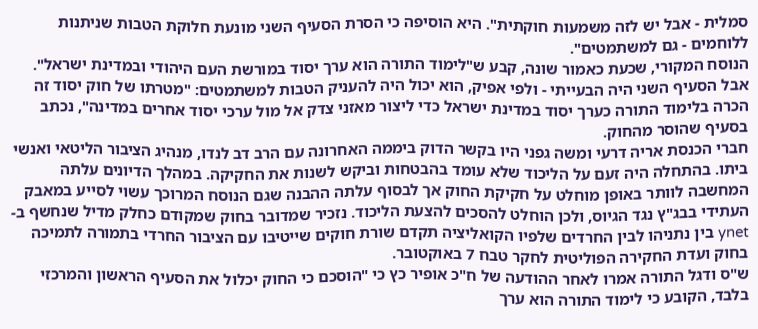סמלית - אבל יש לזה משמעות חוקתית". היא הוסיפה כי הסרת הסעיף השני מונעת חלוקת הטבות שניתנות ללוחמים - גם למשתמטים".
הנוסח המקורי, שכעת כאמור שונה, קבע ש"לימוד התורה הוא ערך יסוד במורשת העם היהודי ובמדינת ישראל". אבל הסעיף השני היה הבעייתי - ולפי אפיק, הוא יכול היה להעניק הטבות למשתמטים: "מטרתו של חוק יסוד זה הכרה בלימוד התורה כערך יסוד במדינת ישראל כדי ליצור מאזני צדק אל מול ערכי יסוד אחרים במדינה", נכתב בסעיף שהוסר מהחוק.
חברי הכנסת אריה דרעי ומשה גפני היו בקשר הדוק ביממה האחרונה עם הרב דב לנדו, מנהיג הציבור הליטאי ואנשי ביתו. בהתחלה היה זעם על הליכוד שלא עומד בהבטחות וביקש לשנות את החקיקה. במהלך הדיונים עלתה המחשבה לוותר באופן מוחלט על חקיקת החוק אך לבסוף עלתה ההבנה שגם הנוסח המרוכך עשוי לסייע במאבק העתידי בבג"ץ נגד הגיוס, ולכן הוחלט להסכים להצעת הליכוד. נזכיר שמדובר בחוק שמקודם כחלק מדיל שנחשף ב-ynet בין נתניהו לבין החרדים שלפיו הקואליציה תקדם שורת חוקים שייטיבו עם הציבור החרדי בתמורה לתמיכה בחוק ועדת החקירה הפוליטית לחקר טבח 7 באוקטובר.
ש"ס ודגל התורה אמרו לאחר ההודעה של ח"כ אופיר כץ כי "הוסכם כי החוק יכלול את הסעיף הראשון והמרכזי בלבד, הקובע כי לימוד התורה הוא ערך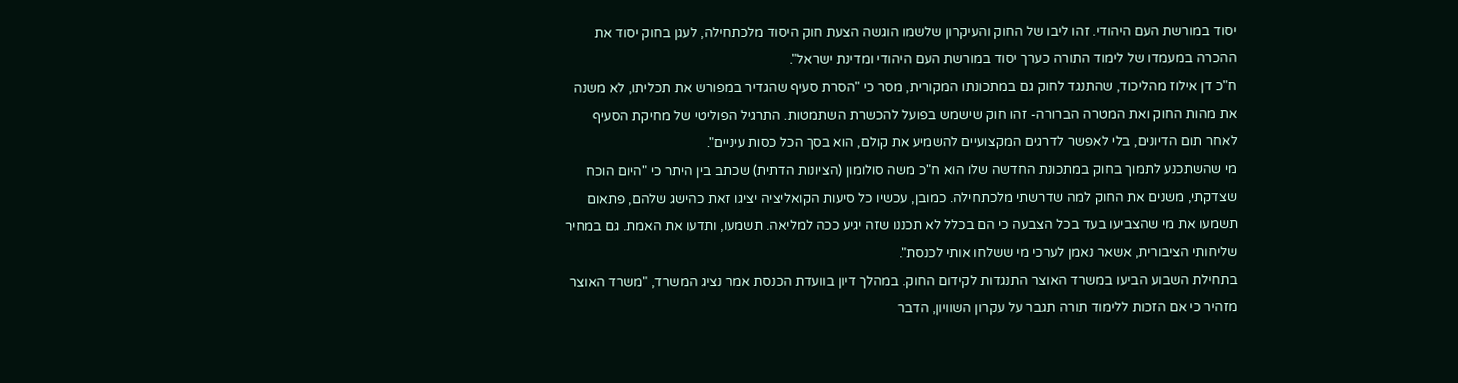יסוד במורשת העם היהודי. זהו ליבו של החוק והעיקרון שלשמו הוגשה הצעת חוק היסוד מלכתחילה, לעגן בחוק יסוד את ההכרה במעמדו של לימוד התורה כערך יסוד במורשת העם היהודי ומדינת ישראל".
ח"כ דן אילוז מהליכוד, שהתנגד לחוק גם במתכונתו המקורית, מסר כי "הסרת סעיף שהגדיר במפורש את תכליתו, לא משנה את מהות החוק ואת המטרה הברורה- זהו חוק שישמש בפועל להכשרת השתמטות. התרגיל הפוליטי של מחיקת הסעיף לאחר תום הדיונים, בלי לאפשר לדרגים המקצועיים להשמיע את קולם, הוא בסך הכל כסות עיניים".
מי שהשתכנע לתמוך בחוק במתכונת החדשה שלו הוא ח"כ משה סולומון (הציונות הדתית) שכתב בין היתר כי "היום הוכח שצדקתי, משנים את החוק למה שדרשתי מלכתחילה. כמובן, עכשיו כל סיעות הקואליציה יציגו זאת כהישג שלהם, פתאום תשמעו את מי שהצביעו בעד בכל הצבעה כי הם בכלל לא תכננו שזה יגיע ככה למליאה. תשמעו, ותדעו את האמת. גם במחיר שליחותי הציבורית, אשאר נאמן לערכי מי ששלחו אותי לכנסת".
בתחילת השבוע הביעו במשרד האוצר התנגדות לקידום החוק. במהלך דיון בוועדת הכנסת אמר נציג המשרד, "משרד האוצר מזהיר כי אם הזכות ללימוד תורה תגבר על עקרון השוויון, הדבר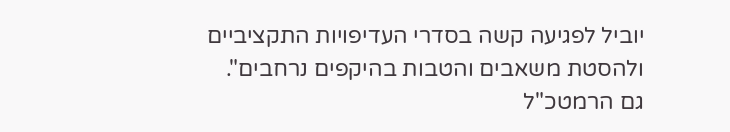יוביל לפגיעה קשה בסדרי העדיפויות התקציביים ולהסטת משאבים והטבות בהיקפים נרחבים".
גם הרמטכ"ל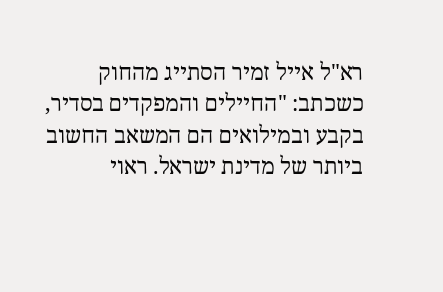רא"ל אייל זמיר הסתייג מהחוק כשכתב: "החיילים והמפקדים בסדיר, בקבע ובמילואים הם המשאב החשוב ביותר של מדינת ישראל. ראוי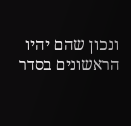ונכון שהם יהיו הראשונים בסדר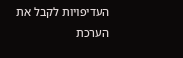העדיפויות לקבל את הערכת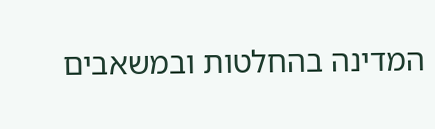המדינה בהחלטות ובמשאבים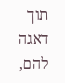תוך דאגה להם,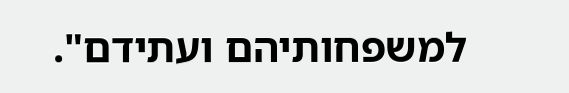למשפחותיהם ועתידם".